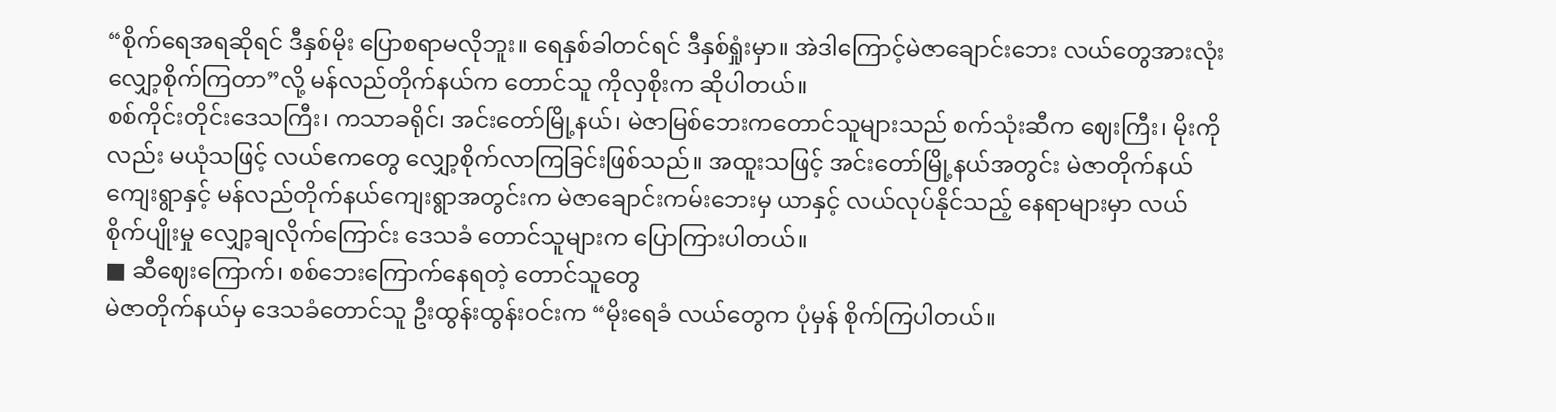“စိုက်ရေအရဆိုရင် ဒီနှစ်မိုး ပြောစရာမလိုဘူး။ ရေနှစ်ခါတင်ရင် ဒီနှစ်ရှုံးမှာ။ အဲဒါကြောင့်မဲဇာချောင်းဘေး လယ်တွေအားလုံး လျှော့စိုက်ကြတာ”လို့ မန်လည်တိုက်နယ်က တောင်သူ ကိုလှစိုးက ဆိုပါတယ်။
စစ်ကိုင်းတိုင်းဒေသကြီး၊ ကသာခရိုင်၊ အင်းတော်မြို့နယ်၊ မဲဇာမြစ်ဘေးကတောင်သူများသည် စက်သုံးဆီက ဈေးကြီး၊ မိုးကိုလည်း မယုံသဖြင့် လယ်ဧကတွေ လျှော့စိုက်လာကြခြင်းဖြစ်သည်။ အထူးသဖြင့် အင်းတော်မြို့နယ်အတွင်း မဲဇာတိုက်နယ်ကျေးရွာနှင့် မန်လည်တိုက်နယ်ကျေးရွာအတွင်းက မဲဇာချောင်းကမ်းဘေးမှ ယာနှင့် လယ်လုပ်နိုင်သည့် နေရာများမှာ လယ်စိုက်ပျိုးမှု လျှော့ချလိုက်ကြောင်း ဒေသခံ တောင်သူများက ပြောကြားပါတယ်။
■ ဆီဈေးကြောက်၊ စစ်ဘေးကြောက်နေရတဲ့ တောင်သူတွေ
မဲဇာတိုက်နယ်မှ ဒေသခံတောင်သူ ဦးထွန်းထွန်းဝင်းက “မိုးရေခံ လယ်တွေက ပုံမှန် စိုက်ကြပါတယ်။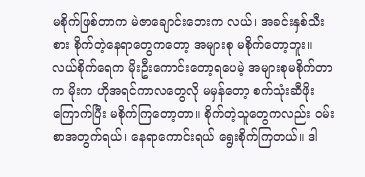မစိုက်ဖြစ်တာက မဲဇာချောင်းဘေးက လယ်၊ အခင်းနှစ်သီးစား စိုက်တဲ့နေရာတွေကတော့ အများစု မစိုက်တော့ဘူး။ လယ်စိုက်ရေက မိုးဦးကောင်းတော့ရပေမဲ့ အများစုမစိုက်တာက မိုးက ဟိုအရင်ကာလတွေလို မမှန်တော့ စက်သုံးဆီဖိုး ကြောက်ပြီး မစိုက်ကြတော့တာ။ စိုက်တဲ့သူတွေကလည်း ဝမ်းစာအတွက်ရယ်၊ နေရာကောင်းရယ် ရွေးစိုက်ကြတယ်။ ဒါ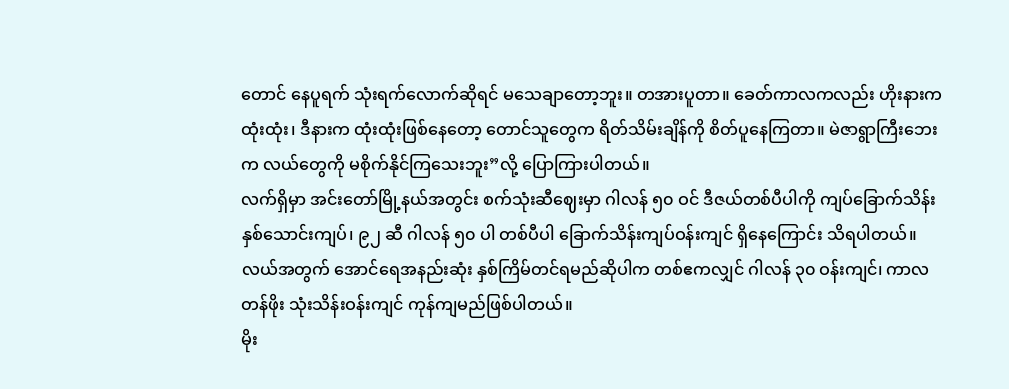တောင် နေပူရက် သုံးရက်လောက်ဆိုရင် မသေချာတော့ဘူး။ တအားပူတာ။ ခေတ်ကာလကလည်း ဟိုးနားက ထုံးထုံး၊ ဒီနားက ထုံးထုံးဖြစ်နေတော့ တောင်သူတွေက ရိတ်သိမ်းချိန်ကို စိတ်ပူနေကြတာ။ မဲဇာရွာကြီးဘေးက လယ်တွေကို မစိုက်နိုင်ကြသေးဘူး”လို့ ပြောကြားပါတယ်။
လက်ရှိမှာ အင်းတော်မြို့နယ်အတွင်း စက်သုံးဆီဈေးမှာ ဂါလန် ၅၀ ဝင် ဒီဇယ်တစ်ပီပါကို ကျပ်ခြောက်သိန်း နှစ်သောင်းကျပ်၊ ၉၂ ဆီ ဂါလန် ၅၀ ပါ တစ်ပီပါ ခြောက်သိန်းကျပ်ဝန်းကျင် ရှိနေကြောင်း သိရပါတယ်။ လယ်အတွက် အောင်ရေအနည်းဆုံး နှစ်ကြိမ်တင်ရမည်ဆိုပါက တစ်ဧကလျှင် ဂါလန် ၃၀ ဝန်းကျင်၊ ကာလတန်ဖိုး သုံးသိန်းဝန်းကျင် ကုန်ကျမည်ဖြစ်ပါတယ်။
မိုး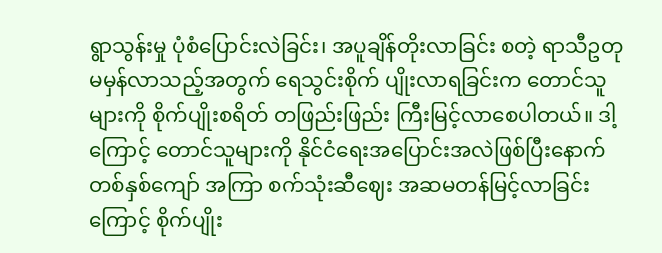ရွာသွန်းမှု ပုံစံပြောင်းလဲခြင်း၊ အပူချိန်တိုးလာခြင်း စတဲ့ ရာသီဥတု မမှန်လာသည့်အတွက် ရေသွင်းစိုက် ပျိုးလာရခြင်းက တောင်သူများကို စိုက်ပျိုးစရိတ် တဖြည်းဖြည်း ကြီးမြင့်လာစေပါတယ်။ ဒါ့ကြောင့် တောင်သူများကို နိုင်ငံရေးအပြောင်းအလဲဖြစ်ပြီးနောက် တစ်နှစ်ကျော် အကြာ စက်သုံးဆီဈေး အဆမတန်မြင့်လာခြင်းကြောင့် စိုက်ပျိုး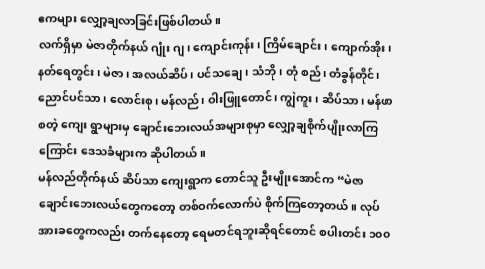ဧကများ လျှော့ချလာခြင်းဖြစ်ပါတယ်။
လက်ရှိမှာ မဲဇာတိုက်နယ် ဂျုံး ဂျ၊ ကျောင်းကုန်း၊ ကြိမ်ချောင်း၊ ကျောက်အိုး၊ နတ်ရေတွင်း၊ မဲဇာ၊ အလယ်ဆိပ်၊ ပင်သချေ၊ သံဘို၊ တုံ စည်၊ တံခွန်တိုင်၊ ညောင်ပင်သာ၊ လောင်းစု၊ မန်လည်၊ ဝါးဖြူတောင်၊ ကျွဲကူး၊ ဆိပ်သာ၊ မန်ဖာ စတဲ့ ကျေး ရွာများမှ ချောင်းဘေးလယ်အများစုမှာ လျှော့ချစိုက်ပျိုးလာကြကြောင်း ဒေသခံများက ဆိုပါတယ်။
မန်လည်တိုက်နယ် ဆိပ်သာ ကျေးရွာက တောင်သူ ဦးမျိုးအောင်က “မဲဇာချောင်းဘေးလယ်တွေကတော့ တစ်ဝက်လောက်ပဲ စိုက်ကြတော့တယ်။ လုပ်အားခတွေကလည်း တက်နေတော့ ရေမတင်ရဘူးဆိုရင်တောင် စပါးတင်း ၁၀၀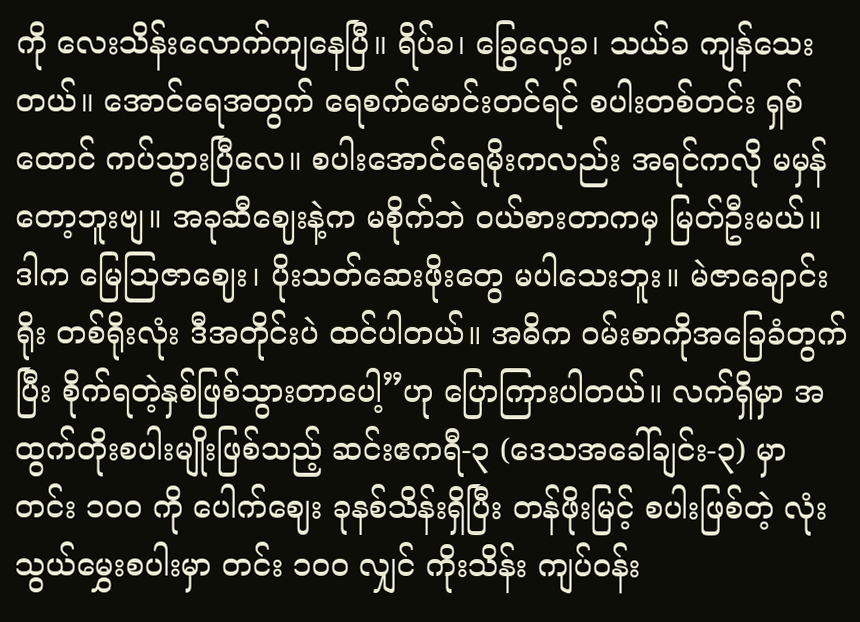ကို လေးသိန်းလောက်ကျနေပြီ။ ရိပ်ခ၊ ခြွေလှေ့ခ၊ သယ်ခ ကျန်သေးတယ်။ အောင်ရေအတွက် ရေစက်မောင်းတင်ရင် စပါးတစ်တင်း ရှစ်ထောင် ကပ်သွားပြီလေ။ စပါးအောင်ရေမိုးကလည်း အရင်ကလို မမှန်တော့ဘူးဗျ။ အခုဆီဈေးနဲ့က မစိုက်ဘဲ ဝယ်စားတာကမှ မြတ်ဦးမယ်။ ဒါက မြေသြဇာဈေး၊ ပိုးသတ်ဆေးဖိုးတွေ မပါသေးဘူး။ မဲဇာချောင်းရိုး တစ်ရိုးလုံး ဒီအတိုင်းပဲ ထင်ပါတယ်။ အဓိက ဝမ်းစာကိုအခြေခံတွက်ပြီး စိုက်ရတဲ့နှစ်ဖြစ်သွားတာပေါ့”ဟု ပြောကြားပါတယ်။ လက်ရှိမှာ အထွက်တိုးစပါးမျိုးဖြစ်သည့် ဆင်းဧကရီ-၃ (ဒေသအခေါ်ချင်း-၃) မှာ တင်း ၁၀၀ ကို ပေါက်ဈေး ခုနစ်သိန်းရှိပြီး တန်ဖိုးမြင့် စပါးဖြစ်တဲ့ လုံးသွယ်မွှေးစပါးမှာ တင်း ၁၀၀ လျှင် ကိုးသိန်း ကျပ်ဝန်း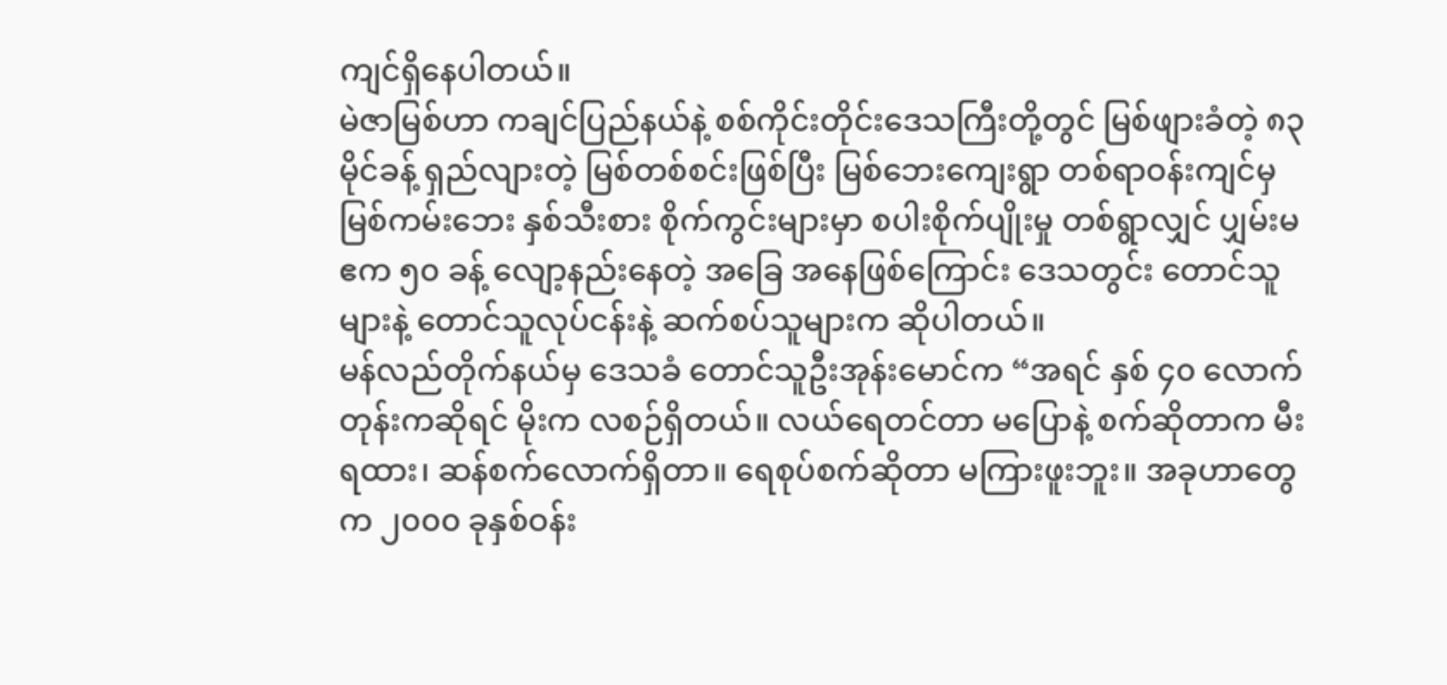ကျင်ရှိနေပါတယ်။
မဲဇာမြစ်ဟာ ကချင်ပြည်နယ်နဲ့ စစ်ကိုင်းတိုင်းဒေသကြီးတို့တွင် မြစ်ဖျားခံတဲ့ ၈၃ မိုင်ခန့် ရှည်လျားတဲ့ မြစ်တစ်စင်းဖြစ်ပြီး မြစ်ဘေးကျေးရွာ တစ်ရာဝန်းကျင်မှ မြစ်ကမ်းဘေး နှစ်သီးစား စိုက်ကွင်းများမှာ စပါးစိုက်ပျိုးမှု တစ်ရွာလျှင် ပျှမ်းမဧက ၅၀ ခန့် လျော့နည်းနေတဲ့ အခြေ အနေဖြစ်ကြောင်း ဒေသတွင်း တောင်သူများနဲ့ တောင်သူလုပ်ငန်းနဲ့ ဆက်စပ်သူများက ဆိုပါတယ်။
မန်လည်တိုက်နယ်မှ ဒေသခံ တောင်သူဦးအုန်းမောင်က “အရင် နှစ် ၄၀ လောက်တုန်းကဆိုရင် မိုးက လစဉ်ရှိတယ်။ လယ်ရေတင်တာ မပြောနဲ့ စက်ဆိုတာက မီးရထား၊ ဆန်စက်လောက်ရှိတာ။ ရေစုပ်စက်ဆိုတာ မကြားဖူးဘူး။ အခုဟာတွေ က ၂၀၀၀ ခုနှစ်ဝန်း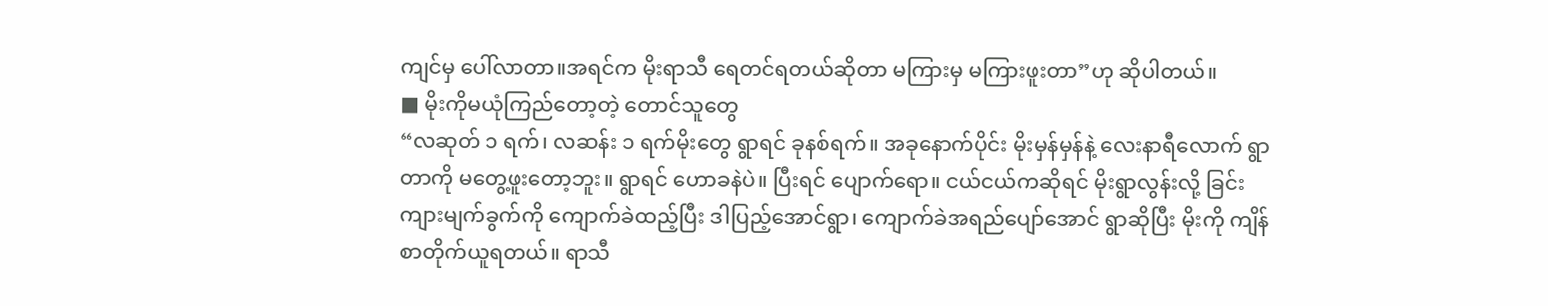ကျင်မှ ပေါ်လာတာ။အရင်က မိုးရာသီ ရေတင်ရတယ်ဆိုတာ မကြားမှ မကြားဖူးတာ”ဟု ဆိုပါတယ်။
■ မိုးကိုမယုံကြည်တော့တဲ့ တောင်သူတွေ
“လဆုတ် ၁ ရက်၊ လဆန်း ၁ ရက်မိုးတွေ ရွာရင် ခုနစ်ရက်။ အခုနောက်ပိုင်း မိုးမှန်မှန်နဲ့ လေးနာရီလောက် ရွာတာကို မတွေ့ဖူးတော့ဘူး။ ရွာရင် ဟောခနဲပဲ။ ပြီးရင် ပျောက်ရော။ ငယ်ငယ်ကဆိုရင် မိုးရွာလွန်းလို့ ခြင်းကျားမျက်ခွက်ကို ကျောက်ခဲထည့်ပြီး ဒါပြည့်အောင်ရွာ၊ ကျောက်ခဲအရည်ပျော်အောင် ရွာဆိုပြီး မိုးကို ကျိန်စာတိုက်ယူရတယ်။ ရာသီ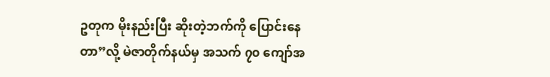ဥတုက မိုးနည်းပြီး ဆိုးတဲ့ဘက်ကို ပြောင်းနေတာ”လို့ မဲဇာတိုက်နယ်မှ အသက် ၇၀ ကျော်အ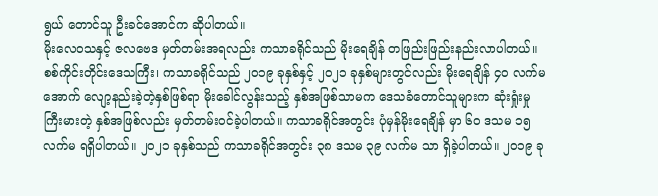ရွယ် တောင်သူ ဦးခင်အောင်က ဆိုပါတယ်။
မိုးလေဝသနှင့် ဇလဗေဒ မှတ်တမ်းအရလည်း ကသာခရိုင်သည် မိုးရေချိန် တဖြည်းဖြည်းနည်းလာပါတယ်။ စစ်ကိုင်းတိုင်းဒေသကြီး၊ ကသာခရိုင်သည် ၂၀၁၉ ခုနှစ်နှင့် ၂၀၂၁ ခုနှစ်များတွင်လည်း မိုးရေချိန် ၄၀ လက်မအောက် လျော့နည်းခဲ့တဲ့နှစ်ဖြစ်ရာ မိုးခေါင်လွန်းသည့် နှစ်အဖြစ်သာမက ဒေသခံတောင်သူများက ဆုံးရှုံးမှုကြီးမားတဲ့ နှစ်အဖြစ်လည်း မှတ်တမ်းဝင်ခဲ့ပါတယ်။ ကသာခရိုင်အတွင်း ပုံမှန်မိုးရေချိန် မှာ ၆၀ ဒသမ ၁၅ လက်မ ရရှိပါတယ်။ ၂၀၂၁ ခုနှစ်သည် ကသာခရိုင်အတွင်း ၃၈ ဒသမ ၃၉ လက်မ သာ ရှိခဲ့ပါတယ်။ ၂၀၁၉ ခု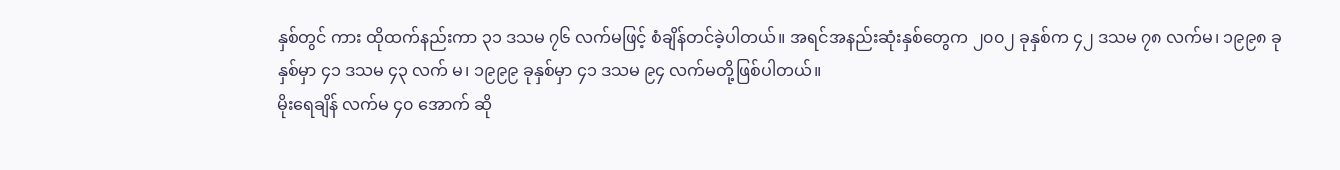နှစ်တွင် ကား ထိုထက်နည်းကာ ၃၁ ဒသမ ၇၆ လက်မဖြင့် စံချိန်တင်ခဲ့ပါတယ်။ အရင်အနည်းဆုံးနှစ်တွေက ၂၀၀၂ ခုနှစ်က ၄၂ ဒသမ ၇၈ လက်မ၊ ၁၉၉၈ ခုနှစ်မှာ ၄၁ ဒသမ ၄၃ လက် မ၊ ၁၉၉၉ ခုနှစ်မှာ ၄၁ ဒသမ ၉၄ လက်မတို့ဖြစ်ပါတယ်။
မိုးရေချိန် လက်မ ၄၀ အောက် ဆို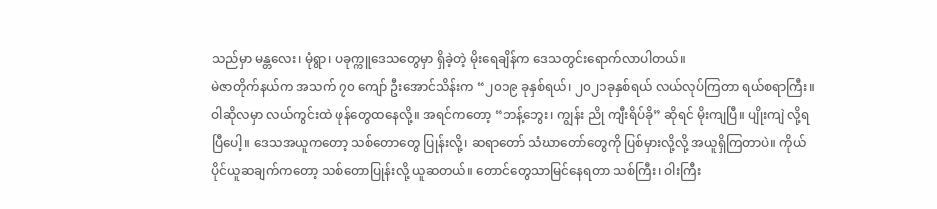သည်မှာ မန္တလေး၊ မုံရွာ၊ ပခုက္ကူဒေသတွေမှာ ရှိခဲ့တဲ့ မိုးရေချိန်က ဒေသတွင်းရောက်လာပါတယ်။
မဲဇာတိုက်နယ်က အသက် ၇၀ ကျော် ဦးအောင်သိန်းက “၂၀၁၉ ခုနှစ်ရယ်၊ ၂၀၂၁ခုနှစ်ရယ် လယ်လုပ်ကြတာ ရယ်စရာကြီး။ ဝါဆိုလမှာ လယ်ကွင်းထဲ ဖုန်တွေထနေလို့။ အရင်ကတော့ “ဘန့်ဘွေး၊ ကျွန်း ညို ကျီးရိပ်ခို” ဆိုရင် မိုးကျပြီ။ ပျိုးကျဲ လို့ရပြီပေါ့။ ဒေသအယူကတော့ သစ်တောတွေ ပြုန်းလို့၊ ဆရာတော် သံဃာတော်တွေကို ပြစ်မှားလို့လို့ အယူရှိကြတာပဲ။ ကိုယ်ပိုင်ယူဆချက်ကတော့ သစ်တောပြုန်းလို့ ယူဆတယ်။ တောင်တွေသာမြင်နေရတာ သစ်ကြီး၊ ဝါးကြီး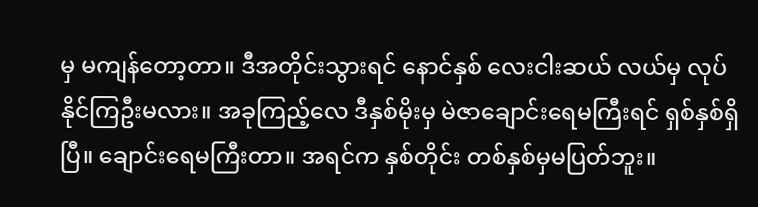မှ မကျန်တော့တာ။ ဒီအတိုင်းသွားရင် နောင်နှစ် လေးငါးဆယ် လယ်မှ လုပ်နိုင်ကြဦးမလား။ အခုကြည့်လေ ဒီနှစ်မိုးမှ မဲဇာချောင်းရေမကြီးရင် ရှစ်နှစ်ရှိပြီ။ ချောင်းရေမကြီးတာ။ အရင်က နှစ်တိုင်း တစ်နှစ်မှမပြတ်ဘူး။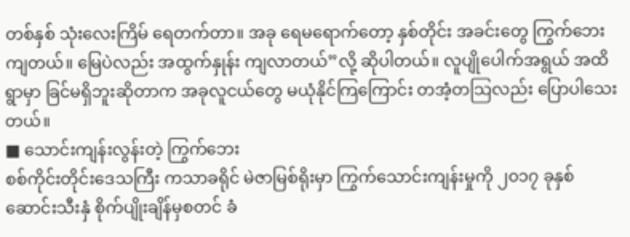တစ်နှစ် သုံးလေးကြိမ် ရေတက်တာ။ အခု ရေမရောက်တော့ နှစ်တိုင်း အခင်းတွေ ကြွက်ဘေးကျတယ်။ မြေပဲလည်း အထွက်နှုန်း ကျလာတယ်”လို့ ဆိုပါတယ်။ လူပျိုပေါက်အရွယ် အထိ ရွာမှာ ခြင်မရှိဘူးဆိုတာက အခုလူငယ်တွေ မယုံနိုင်ကြကြောင်း တအံ့တသြလည်း ပြောပါသေးတယ်။
■ သောင်းကျန်းလွန်းတဲ့ ကြွက်ဘေး
စစ်ကိုင်းတိုင်းဒေသကြီး ကသာခရိုင် မဲဇာမြစ်ရိုးမှာ ကြွက်သောင်းကျန်းမှုကို ၂၀၁၇ ခုနှစ် ဆောင်းသီးနှံ စိုက်ပျိုးချိန်မှစတင် ခံ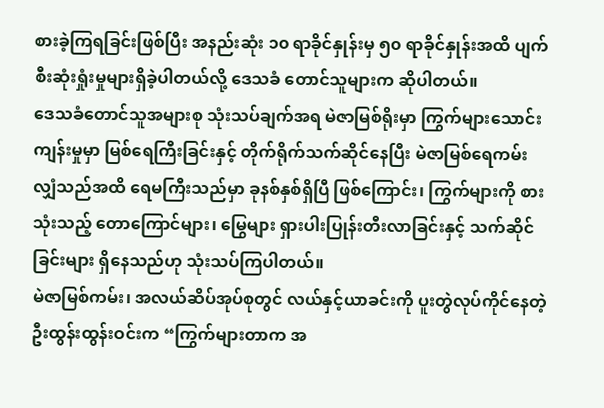စားခဲ့ကြရခြင်းဖြစ်ပြီး အနည်းဆုံး ၁၀ ရာခိုင်နှုန်းမှ ၅၀ ရာခိုင်နှုန်းအထိ ပျက်စီးဆုံးရှုံးမှုများရှိခဲ့ပါတယ်လို့ ဒေသခံ တောင်သူများက ဆိုပါတယ်။
ဒေသခံတောင်သူအများစု သုံးသပ်ချက်အရ မဲဇာမြစ်ရိုးမှာ ကြွက်များသောင်းကျန်းမှုမှာ မြစ်ရေကြီးခြင်းနှင့် တိုက်ရိုက်သက်ဆိုင်နေပြီး မဲဇာမြစ်ရေကမ်းလျှံသည်အထိ ရေမကြီးသည်မှာ ခုနစ်နှစ်ရှိပြီ ဖြစ်ကြောင်း၊ ကြွက်များကို စားသုံးသည့် တောကြောင်များ၊ မြွေများ ရှားပါးပြုန်းတီးလာခြင်းနှင့် သက်ဆိုင်ခြင်းများ ရှိနေသည်ဟု သုံးသပ်ကြပါတယ်။
မဲဇာမြစ်ကမ်း၊ အလယ်ဆိပ်အုပ်စုတွင် လယ်နှင့်ယာခင်းကို ပူးတွဲလုပ်ကိုင်နေတဲ့ ဦးထွန်းထွန်းဝင်းက “ကြွက်များတာက အ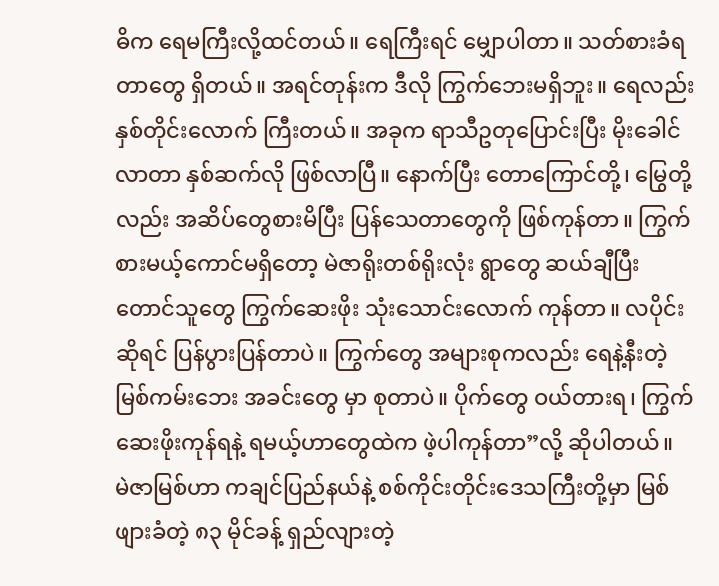ဓိက ရေမကြီးလို့ထင်တယ်။ ရေကြီးရင် မျှောပါတာ။ သတ်စားခံရတာတွေ ရှိတယ်။ အရင်တုန်းက ဒီလို ကြွက်ဘေးမရှိဘူး။ ရေလည်းနှစ်တိုင်းလောက် ကြီးတယ်။ အခုက ရာသီဥတုပြောင်းပြီး မိုးခေါင်လာတာ နှစ်ဆက်လို ဖြစ်လာပြီ။ နောက်ပြီး တောကြောင်တို့၊ မြွေတို့လည်း အဆိပ်တွေစားမိပြီး ပြန်သေတာတွေကို ဖြစ်ကုန်တာ။ ကြွက်စားမယ့်ကောင်မရှိတော့ မဲဇာရိုးတစ်ရိုးလုံး ရွာတွေ ဆယ်ချီပြီး တောင်သူတွေ ကြွက်ဆေးဖိုး သုံးသောင်းလောက် ကုန်တာ။ လပိုင်းဆိုရင် ပြန်ပွားပြန်တာပဲ။ ကြွက်တွေ အများစုကလည်း ရေနဲ့နီးတဲ့ မြစ်ကမ်းဘေး အခင်းတွေ မှာ စုတာပဲ။ ပိုက်တွေ ဝယ်တားရ၊ ကြွက် ဆေးဖိုးကုန်ရနဲ့ ရမယ့်ဟာတွေထဲက ဖဲ့ပါကုန်တာ”လို့ ဆိုပါတယ်။
မဲဇာမြစ်ဟာ ကချင်ပြည်နယ်နဲ့ စစ်ကိုင်းတိုင်းဒေသကြီးတို့မှာ မြစ်ဖျားခံတဲ့ ၈၃ မိုင်ခန့် ရှည်လျားတဲ့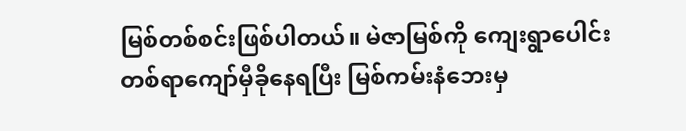မြစ်တစ်စင်းဖြစ်ပါတယ်။ မဲဇာမြစ်ကို ကျေးရွာပေါင်း တစ်ရာကျော်မှီခိုနေရပြီး မြစ်ကမ်းနံဘေးမှ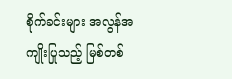စိုက်ခင်းများ အလွန်အကျိုးပြုသည့် မြစ်တစ်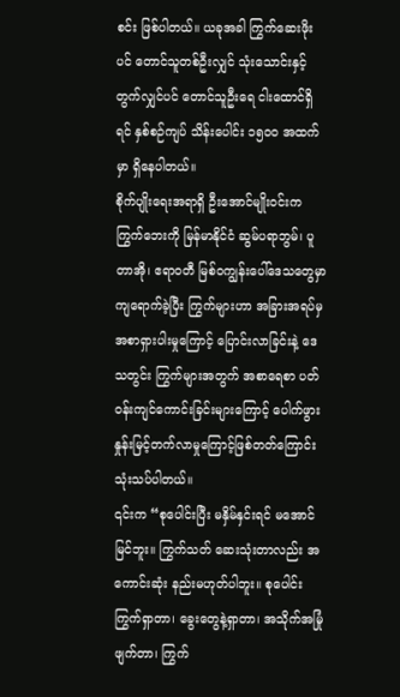စင်း ဖြစ်ပါတယ်။ ယခုအခါ ကြွက်ဆေးဖိုးပင် တောင်သူတစ်ဦးလျှင် သုံးသောင်းနှင့်တွက်လျှင်ပင် တောင်သူဦးရေ ငါးထောင်ရှိရင် နှစ်စဉ်ကျပ် သိန်းပေါင်း ၁၅၀၀ အထက်မှာ ရှိနေပါတယ်။
စိုက်ပျိုးရေးအရာရှိ ဦးအောင်မျိုးဝင်းက ကြွက်ဘေးကို မြန်မာနိုင်ငံ ဆွမ်ပရာဘွမ်၊ ပူတာအို၊ ဧရာဝတီ မြစ်ဝကျွန်းပေါ်ဒေသတွေမှာ ကျရောက်ခဲ့ပြီး ကြွက်များဟာ အခြားအရပ်မှ အစာရှားပါးမှုကြောင့် ပြောင်းလာခြင်းနဲ့ ဒေသတွင်း ကြွက်များအတွက် အစာရေစာ ပတ်ဝန်းကျင်ကောင်းခြင်းများကြောင့် ပေါက်ဖွားနှုန်းမြင့်တက်လာမှုကြောင့်ဖြစ်တတ်ကြောင်း သုံးသပ်ပါတယ်။
၎င်းက “စုပေါင်းပြီး မနှိမ်နှင်းရင် မအောင်မြင်ဘူး။ ကြွက်သတ် ဆေးသုံးတာလည်း အကောင်းဆုံး နည်းမဟုတ်ပါဘူး။ စုပေါင်းကြွက်ရှာတာ၊ ခွေးတွေနဲ့ရှာတာ၊ အသိုက်အမြုံဖျက်တာ၊ ကြွက်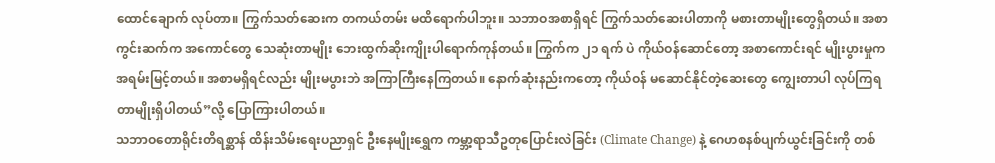ထောင်ချောက် လုပ်တာ။ ကြွက်သတ်ဆေးက တကယ်တမ်း မထိရောက်ပါဘူး။ သဘာဝအစာရှိရင် ကြွက်သတ်ဆေးပါတာကို မစားတာမျိုးတွေရှိတယ်။ အစာကွင်းဆက်က အကောင်တွေ သေဆုံးတာမျိုး ဘေးထွက်ဆိုးကျိုးပါရောက်ကုန်တယ်။ ကြွက်က ၂၁ ရက် ပဲ ကိုယ်ဝန်ဆောင်တော့ အစာကောင်းရင် မျိုးပွားမှုက အရမ်းမြင့်တယ်။ အစာမရှိရင်လည်း မျိုးမပွားဘဲ အကြာကြီးနေကြတယ်။ နောက်ဆုံးနည်းကတော့ ကိုယ်ဝန် မဆောင်နိုင်တဲ့ဆေးတွေ ကျွေးတာပါ လုပ်ကြရတာမျိုးရှိပါတယ်”လို့ ပြောကြားပါတယ်။
သဘာဝတောရိုင်းတိရစ္ဆာန် ထိန်းသိမ်းရေးပညာရှင် ဦးနေမျိုးရွှေက ကမ္ဘာ့ရာသီဥတုပြောင်းလဲခြင်း (Climate Change) နဲ့ ဂေဟစနစ်ပျက်ယွင်းခြင်းကို တစ်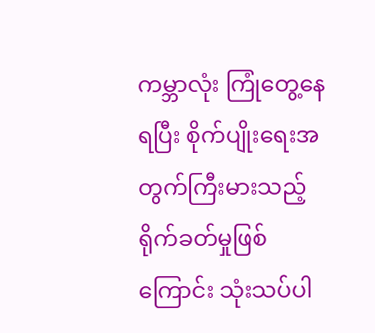ကမ္ဘာလုံး ကြုံတွေ့နေရပြီး စိုက်ပျိုးရေးအတွက်ကြီးမားသည့် ရိုက်ခတ်မှုဖြစ်ကြောင်း သုံးသပ်ပါ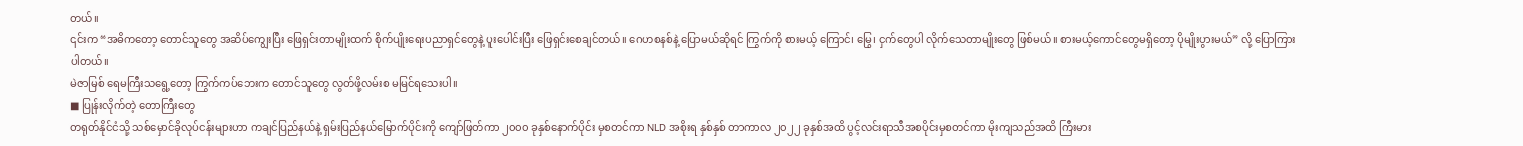တယ်။
၎င်းက “အဓိကတော့ တောင်သူတွေ အဆိပ်ကျွေးပြီး ဖြေရှင်းတာမျိုးထက် စိုက်ပျိုးရေးပညာရှင်တွေနဲ့ ပူးပေါင်းပြီး ဖြေရှင်းစေချင်တယ်။ ဂေဟစနစ်နဲ့ ပြောမယ်ဆိုရင် ကြွက်ကို စားမယ့် ကြောင်၊ မြွေ၊ ငှက်တွေပါ လိုက်သေတာမျိုးတွေ ဖြစ်မယ်။ စားမယ့်ကောင်တွေမရှိတော့ ပိုမျိုးပွားမယ်” လို့ ပြောကြားပါတယ်။
မဲဇာမြစ် ရေမကြီးသရွေ့တော့ ကြွက်ကပ်ဘေးက တောင်သူတွေ လွတ်ဖို့လမ်းစ မမြင်ရသေးပါ။
■ ပြုန်းလိုက်တဲ့ တောကြီးတွေ
တရုတ်နိုင်ငံသို့ သစ်မှောင်ခိုလုပ်ငန်းများဟာ ကချင်ပြည်နယ်နဲ့ ရှမ်းပြည်နယ်မြောက်ပိုင်းကို ကျော်ဖြတ်ကာ ၂၀၀၀ ခုနှစ်နောက်ပိုင်း မှစတင်ကာ NLD အစိုးရ နှစ်နှစ် တာကာလ ၂၀၂၂ ခုနှစ်အထိ ပွင့်လင်းရာသီအစပိုင်းမှစတင်ကာ မိုးကျသည်အထိ ကြီးမား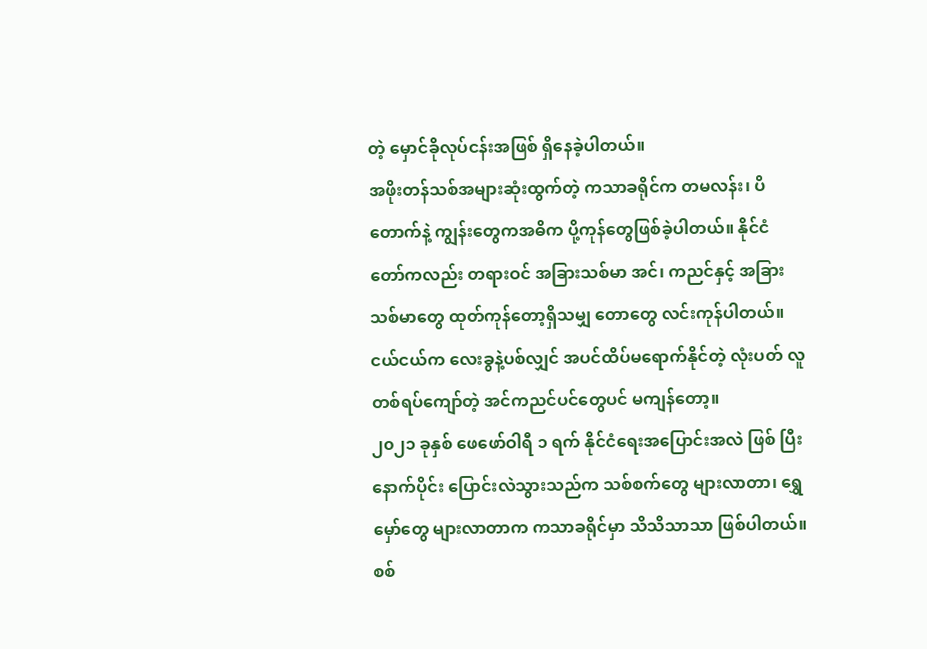တဲ့ မှောင်ခိုလုပ်ငန်းအဖြစ် ရှိနေခဲ့ပါတယ်။
အဖိုးတန်သစ်အများဆုံးထွက်တဲ့ ကသာခရိုင်က တမလန်း၊ ပိတောက်နဲ့ ကျွန်းတွေကအဓိက ပို့ကုန်တွေဖြစ်ခဲ့ပါတယ်။ နိုင်ငံတော်ကလည်း တရားဝင် အခြားသစ်မာ အင်၊ ကညင်နှင့် အခြားသစ်မာတွေ ထုတ်ကုန်တော့ရှိသမျှ တောတွေ လင်းကုန်ပါတယ်။ ငယ်ငယ်က လေးခွနဲ့ပစ်လျှင် အပင်ထိပ်မရောက်နိုင်တဲ့ လုံးပတ် လူတစ်ရပ်ကျော်တဲ့ အင်ကညင်ပင်တွေပင် မကျန်တော့။
၂၀၂၁ ခုနှစ် ဖေဖော်ဝါရီ ၁ ရက် နိုင်ငံရေးအပြောင်းအလဲ ဖြစ် ပြီးနောက်ပိုင်း ပြောင်းလဲသွားသည်က သစ်စက်တွေ များလာတာ၊ ရွှေမှော်တွေ များလာတာက ကသာခရိုင်မှာ သိသိသာသာ ဖြစ်ပါတယ်။ စစ်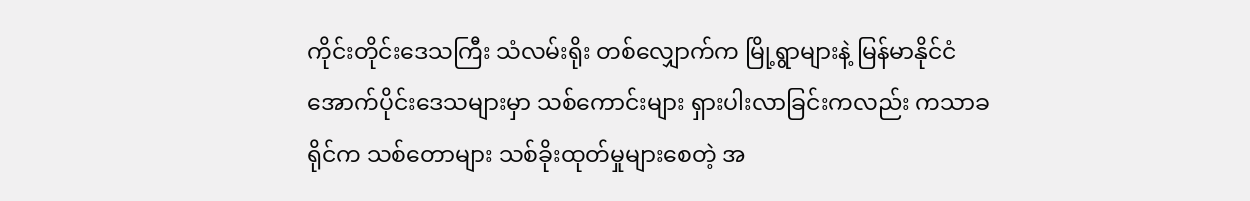ကိုင်းတိုင်းဒေသကြီး သံလမ်းရိုး တစ်လျှောက်က မြို့ရွာများနဲ့ မြန်မာနိုင်ငံအောက်ပိုင်းဒေသများမှာ သစ်ကောင်းများ ရှားပါးလာခြင်းကလည်း ကသာခရိုင်က သစ်တောများ သစ်ခိုးထုတ်မှုများစေတဲ့ အ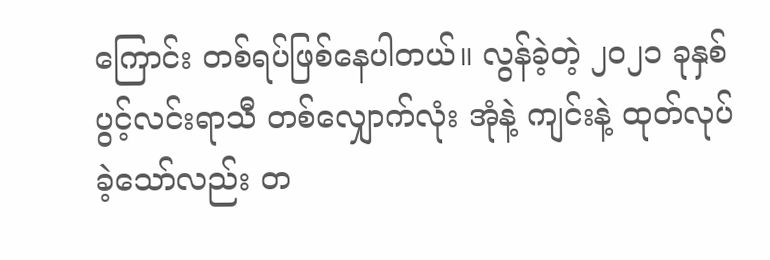ကြောင်း တစ်ရပ်ဖြစ်နေပါတယ်။ လွန်ခဲ့တဲ့ ၂၀၂၁ ခုနှစ် ပွင့်လင်းရာသီ တစ်လျှောက်လုံး အုံနဲ့ ကျင်းနဲ့ ထုတ်လုပ်ခဲ့သော်လည်း တ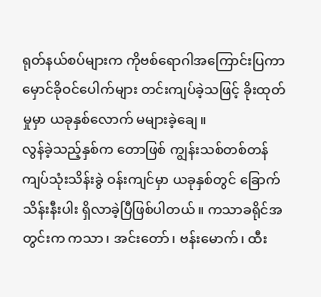ရုတ်နယ်စပ်များက ကိုဗစ်ရောဂါအကြောင်းပြကာ မှောင်ခိုဝင်ပေါက်များ တင်းကျပ်ခဲ့သဖြင့် ခိုးထုတ်မှုမှာ ယခုနှစ်လောက် မများခဲ့ချေ။
လွန်ခဲ့သည့်နှစ်က တောဖြစ် ကျွန်းသစ်တစ်တန် ကျပ်သုံးသိန်းခွဲ ဝန်းကျင်မှာ ယခုနှစ်တွင် ခြောက်သိန်းနီးပါး ရှိလာခဲ့ပြီဖြစ်ပါတယ်။ ကသာခရိုင်အတွင်းက ကသာ၊ အင်းတော်၊ ဗန်းမောက်၊ ထီး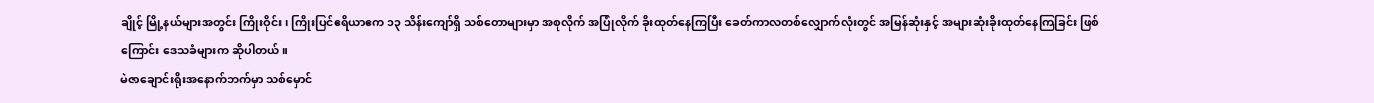ချိုင့် မြို့နယ်များအတွင်း ကြိုးဝိုင်း၊ ကြိုးပြင်ဧရိယာဧက ၁၃ သိန်းကျော်ရှိ သစ်တောများမှာ အစုလိုက် အပြုံလိုက် ခိုးထုတ်နေကြပြီး ခေတ်ကာလတစ်လျှောက်လုံးတွင် အမြန်ဆုံးနှင့် အများဆုံးခိုးထုတ်နေကြခြင်း ဖြစ် ကြောင်း ဒေသခံများက ဆိုပါတယ်။
မဲဇာချောင်းရိုးအနောက်ဘက်မှာ သစ်မှောင်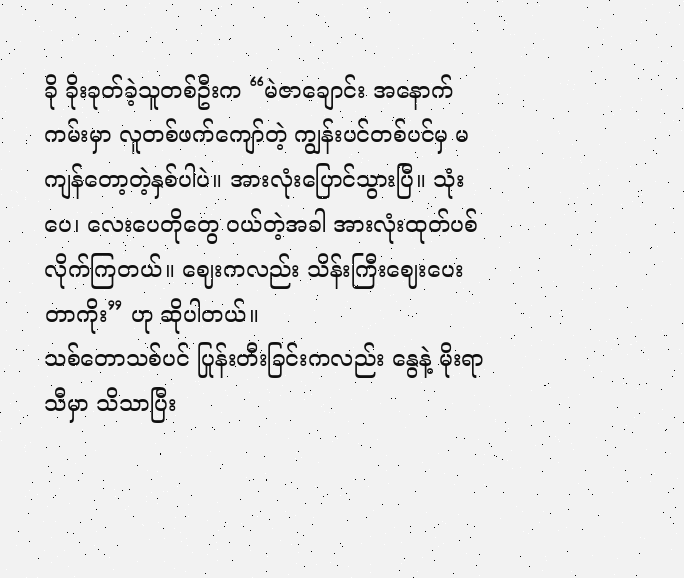ခို ခိုးခုတ်ခဲ့သူတစ်ဦးက “မဲဇာချောင်း အနောက်ကမ်းမှာ လူတစ်ဖက်ကျော်တဲ့ ကျွန်းပင်တစ်ပင်မှ မကျန်တော့တဲ့နှစ်ပါပဲ။ အားလုံးပြောင်သွားပြီ။ သုံးပေ၊ လေးပေတိုတွေ ဝယ်တဲ့အခါ အားလုံးထုတ်ပစ်လိုက်ကြတယ်။ ဈေးကလည်း သိန်းကြီးဈေးပေးတာကိုး” ဟု ဆိုပါတယ်။
သစ်တောသစ်ပင် ပြုန်းတီးခြင်းကလည်း နွေနဲ့ မိုးရာသီမှာ သိသာပြီး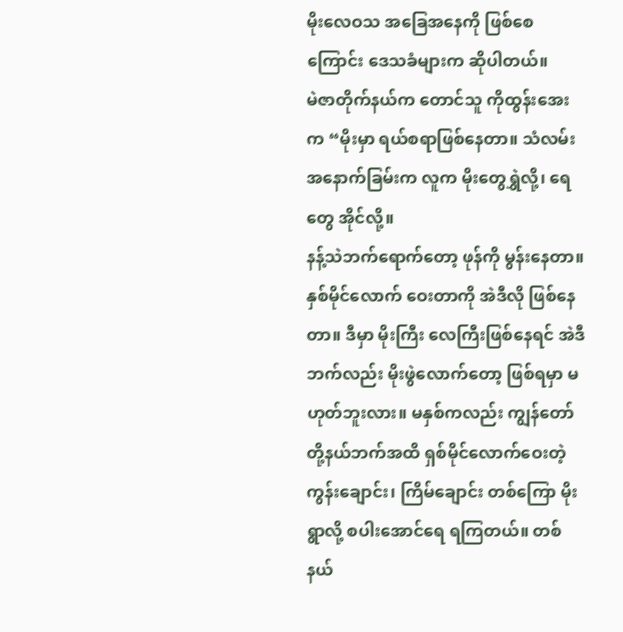မိုးလေဝသ အခြေအနေကို ဖြစ်စေကြောင်း ဒေသခံများက ဆိုပါတယ်။
မဲဇာတိုက်နယ်က တောင်သူ ကိုထွန်းအေးက “မိုးမှာ ရယ်စရာဖြစ်နေတာ။ သံလမ်းအနောက်ခြမ်းက လူက မိုးတွေရွှဲလို့၊ ရေတွေ အိုင်လို့။
နန့်သဲဘက်ရောက်တော့ ဖုန်ကို မွန်းနေတာ။ နှစ်မိုင်လောက် ဝေးတာကို အဲဒီလို ဖြစ်နေတာ။ ဒီမှာ မိုးကြီး လေကြီးဖြစ်နေရင် အဲဒီဘက်လည်း မိုးဖွဲလောက်တော့ ဖြစ်ရမှာ မဟုတ်ဘူးလား။ မနှစ်ကလည်း ကျွန်တော် တို့နယ်ဘက်အထိ ရှစ်မိုင်လောက်ဝေးတဲ့ ကွန်းချောင်း၊ ကြိမ်ချောင်း တစ်ကြော မိုးရွာလို့ စပါးအောင်ရေ ရကြတယ်။ တစ်နယ်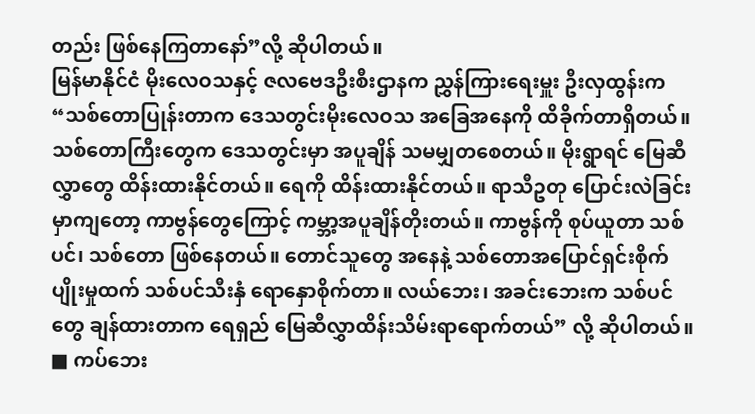တည်း ဖြစ်နေကြတာနော်”လို့ ဆိုပါတယ်။
မြန်မာနိုင်ငံ မိုးလေဝသနှင့် ဇလဗေဒဦးစီးဌာနက ညွှန်ကြားရေးမှူး ဦးလှထွန်းက “သစ်တောပြုန်းတာက ဒေသတွင်းမိုးလေဝသ အခြေအနေကို ထိခိုက်တာရှိတယ်။ သစ်တောကြီးတွေက ဒေသတွင်းမှာ အပူချိန် သမမျှတစေတယ်။ မိုးရွာရင် မြေဆီလွှာတွေ ထိန်းထားနိုင်တယ်။ ရေကို ထိန်းထားနိုင်တယ်။ ရာသီဥတု ပြောင်းလဲခြင်းမှာကျတော့ ကာဗွန်တွေကြောင့် ကမ္ဘာ့အပူချိန်တိုးတယ်။ ကာဗွန်ကို စုပ်ယူတာ သစ်ပင်၊ သစ်တော ဖြစ်နေတယ်။ တောင်သူတွေ အနေနဲ့ သစ်တောအပြောင်ရှင်းစိုက်ပျိုးမှုထက် သစ်ပင်သီးနှံ ရောနှောစိုက်တာ။ လယ်ဘေး၊ အခင်းဘေးက သစ်ပင်တွေ ချန်ထားတာက ရေရှည် မြေဆီလွှာထိန်းသိမ်းရာရောက်တယ်” လို့ ဆိုပါတယ်။
■ ကပ်ဘေး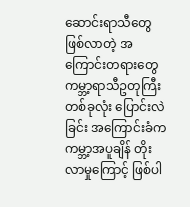ဆောင်းရာသီတွေ ဖြစ်လာတဲ့ အကြောင်းတရားတွေ
ကမ္ဘာ့ရာသီဥတုကြီးတစ်ခုလုံး ပြောင်းလဲခြင်း အကြောင်းခံက ကမ္ဘာ့အပူချိန် တိုးလာမှုကြောင့် ဖြစ်ပါ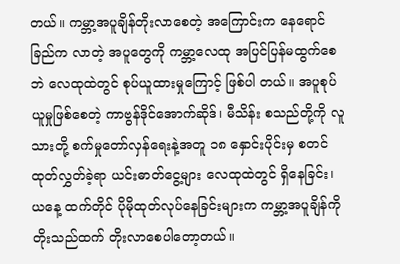တယ်။ ကမ္ဘာ့အပူချိန်တိုးလာစေတဲ့ အကြောင်းက နေရောင်ခြည်က လာတဲ့ အပူတွေကို ကမ္ဘာ့လေထု အပြင်ပြန်မထွက်စေဘဲ လေထုထဲတွင် စုပ်ယူထားမှုကြောင့် ဖြစ်ပါ တယ်။ အပူစုပ်ယူမှုဖြစ်စေတဲ့ ကာဗွန်ဒိုင်အောက်ဆိုဒ်၊ မီသိန်း စသည်တို့ကို လူသားတို့ စက်မှုတော်လှန်ရေးနဲ့အတူ ၁၈ နှောင်းပိုင်းမှ စတင်ထုတ်လွှတ်ခဲ့ရာ ယင်းဓာတ်ငွေ့များ လေထုထဲတွင် ရှိနေခြင်း၊ ယနေ့ ထက်တိုင် ပိုမိုထုတ်လုပ်နေခြင်းများက ကမ္ဘာ့အပူချိန်ကို တိုးသည်ထက် တိုးလာစေပါတော့တယ်။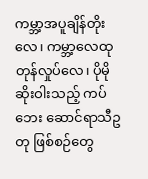ကမ္ဘာ့အပူချိန်တိုးလေ၊ ကမ္ဘာ့လေထု တုန်လှုပ်လေ၊ ပိုမိုဆိုးဝါးသည့် ကပ်ဘေး ဆောင်ရာသီဥတု ဖြစ်စဉ်တွေ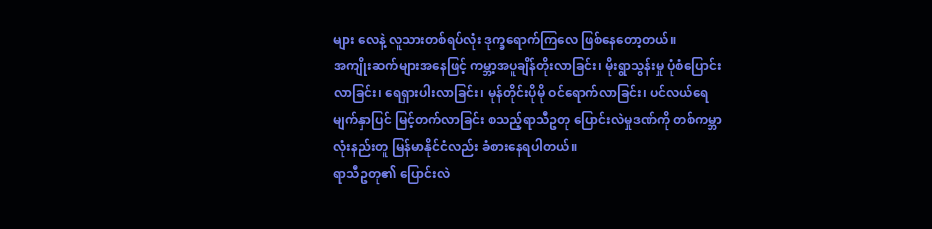များ လေနဲ့ လူသားတစ်ရပ်လုံး ဒုက္ခရောက်ကြလေ ဖြစ်နေတော့တယ်။
အကျိုးဆက်များအနေဖြင့် ကမ္ဘာ့အပူချိန်တိုးလာခြင်း၊ မိုးရွာသွန်းမှု ပုံစံပြောင်းလာခြင်း၊ ရေရှားပါးလာခြင်း၊ မုန်တိုင်းပိုမို ဝင်ရောက်လာခြင်း၊ ပင်လယ်ရေမျက်နှာပြင် မြင့်တက်လာခြင်း စသည့်ရာသီဥတု ပြောင်းလဲမှုဒဏ်ကို တစ်ကမ္ဘာလုံးနည်းတူ မြန်မာနိုင်ငံလည်း ခံစားနေရပါတယ်။
ရာသီဥတု၏ ပြောင်းလဲ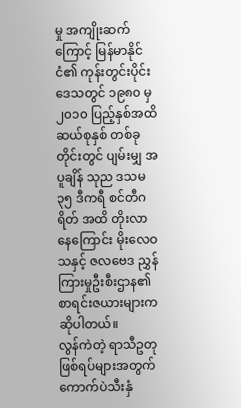မှု အကျိုးဆက်ကြောင့် မြန်မာနိုင်ငံ၏ ကုန်းတွင်းပိုင်းဒေသတွင် ၁၉၈၀ မှ ၂၀၁၀ ပြည့်နှစ်အထိ ဆယ်စုနှစ် တစ်ခုတိုင်းတွင် ပျမ်းမျှ အပူချိန် သုည ဒသမ ၃၅ ဒီကရီ စင်တီဂရိတ် အထိ တိုးလာနေကြောင်း မိုးလေဝသနှင့် ဇလဗေဒ ညွှန်ကြားမှုဦးစီးဌာန၏ စာရင်းဇယားများက ဆိုပါတယ်။
လွန်ကဲတဲ့ ရာသီဥတုဖြစ်ရပ်များအတွက် ကောက်ပဲသီးနှံ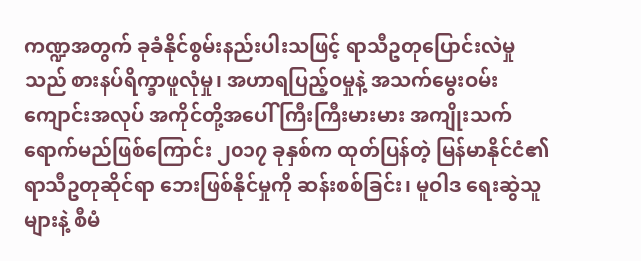ကဏ္ဍအတွက် ခုခံနိုင်စွမ်းနည်းပါးသဖြင့် ရာသီဥတုပြောင်းလဲမှုသည် စားနပ်ရိက္ခာဖူလုံမှု၊ အဟာရပြည့်ဝမှုနဲ့ အသက်မွေးဝမ်းကျောင်းအလုပ် အကိုင်တို့အပေါ် ကြီးကြီးမားမား အကျိုးသက်ရောက်မည်ဖြစ်ကြောင်း ၂၀၁၇ ခုနှစ်က ထုတ်ပြန်တဲ့ မြန်မာနိုင်ငံ၏ ရာသီဥတုဆိုင်ရာ ဘေးဖြစ်နိုင်မှုကို ဆန်းစစ်ခြင်း၊ မူဝါဒ ရေးဆွဲသူများနဲ့ စီမံ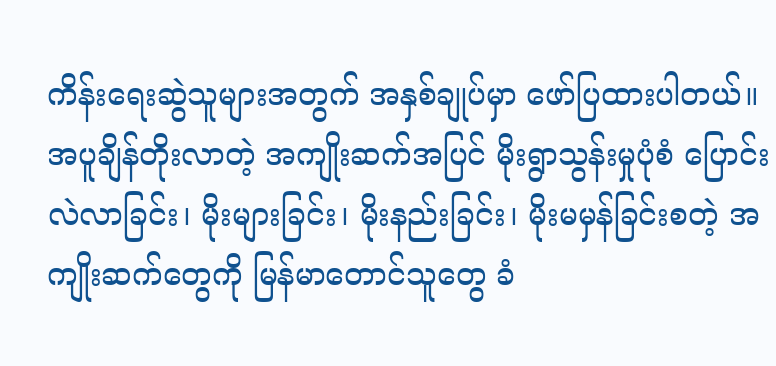ကိန်းရေးဆွဲသူများအတွက် အနှစ်ချုပ်မှာ ဖော်ပြထားပါတယ်။
အပူချိန်တိုးလာတဲ့ အကျိုးဆက်အပြင် မိုးရွာသွန်းမှုပုံစံ ပြောင်း လဲလာခြင်း၊ မိုးများခြင်း၊ မိုးနည်းခြင်း၊ မိုးမမှန်ခြင်းစတဲ့ အကျိုးဆက်တွေကို မြန်မာတောင်သူတွေ ခံ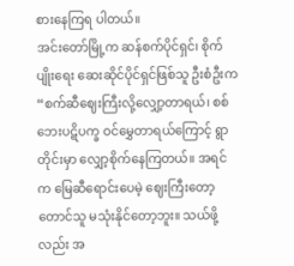စားနေကြရ ပါတယ်။
အင်းတော်မြို့က ဆန်စက်ပိုင်ရှင်၊ စိုက်ပျိုးရေး ဆေးဆိုင်ပိုင်ရှင်ဖြစ်သူ ဦးစံဦးက “စက်ဆီဈေးကြီးလို့လျှော့တာရယ်၊ စစ်ဘေးပဋိပက္ခ ဝင်မွှေတာရယ်ကြောင့် ရွာတိုင်းမှာ လျှော့စိုက်နေကြတယ်။ အရင်က မြေဆီရောင်းပေမဲ့ ဈေးကြီးတော့ တောင်သူ မသုံးနိုင်တော့ဘူး။ သယ်ဖို့လည်း အ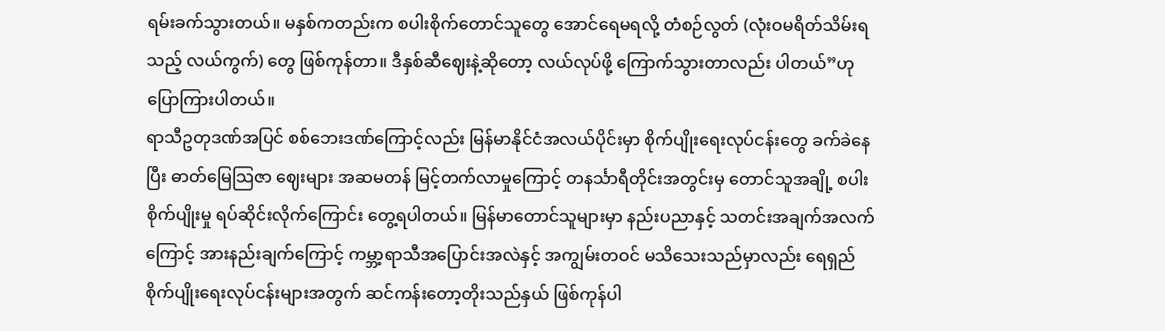ရမ်းခက်သွားတယ်။ မနှစ်ကတည်းက စပါးစိုက်တောင်သူတွေ အောင်ရေမရလို့ တံစဉ်လွတ် (လုံးဝမရိတ်သိမ်းရသည့် လယ်ကွက်) တွေ ဖြစ်ကုန်တာ။ ဒီနှစ်ဆီဈေးနဲ့ဆိုတော့ လယ်လုပ်ဖို့ ကြောက်သွားတာလည်း ပါတယ်”ဟု ပြောကြားပါတယ်။
ရာသီဥတုဒဏ်အပြင် စစ်ဘေးဒဏ်ကြောင့်လည်း မြန်မာနိုင်ငံအလယ်ပိုင်းမှာ စိုက်ပျိုးရေးလုပ်ငန်းတွေ ခက်ခဲနေပြီး ဓာတ်မြေသြဇာ ဈေးများ အဆမတန် မြင့်တက်လာမှုကြောင့် တနင်္သာရီတိုင်းအတွင်းမှ တောင်သူအချို့ စပါးစိုက်ပျိုးမှု ရပ်ဆိုင်းလိုက်ကြောင်း တွေ့ရပါတယ်။ မြန်မာတောင်သူများမှာ နည်းပညာနှင့် သတင်းအချက်အလက်ကြောင့် အားနည်းချက်ကြောင့် ကမ္ဘာ့ရာသီအပြောင်းအလဲနှင့် အကျွမ်းတဝင် မသိသေးသည်မှာလည်း ရေရှည် စိုက်ပျိုးရေးလုပ်ငန်းများအတွက် ဆင်ကန်းတော့တိုးသည်နှယ် ဖြစ်ကုန်ပါ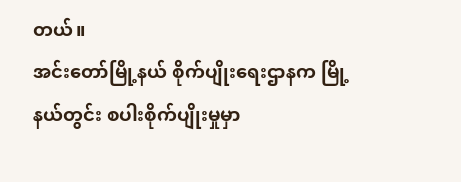တယ်။
အင်းတော်မြို့နယ် စိုက်ပျိုးရေးဌာနက မြို့နယ်တွင်း စပါးစိုက်ပျိုးမှုမှာ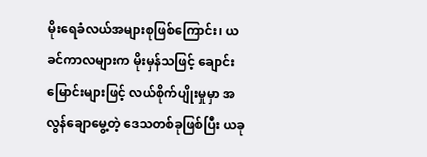မိုးရေခံလယ်အများစုဖြစ်ကြောင်း၊ ယခင်ကာလများက မိုးမှန်သဖြင့် ချောင်းမြောင်းများဖြင့် လယ်စိုက်ပျိုးမှုမှာ အလွန်ချောမွေ့တဲ့ ဒေသတစ်ခုဖြစ်ပြီး ယခု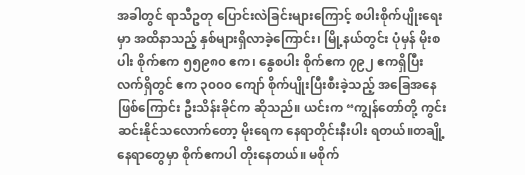အခါတွင် ရာသီဥတု ပြောင်းလဲခြင်းများကြောင့် စပါးစိုက်ပျိုးရေးမှာ အထိနာသည့် နှစ်များရှိလာခဲ့ကြောင်း၊ မြို့နယ်တွင်း ပုံမှန် မိုးစပါး စိုက်ဧက ၅၅၉၈၀ ဧက၊ နွေစပါး စိုက်ဧက ၇၉၂ ဧကရှိပြီး လက်ရှိတွင် ဧက ၃၀၀၀ ကျော် စိုက်ပျိုးပြီးစီးခဲ့သည့် အခြေအနေဖြစ်ကြောင်း ဦးသိန်းခိုင်က ဆိုသည်။ ယင်းက “ကျွန်တော်တို့ ကွင်းဆင်းနိုင်သလောက်တော့ မိုးရေက နေရာတိုင်းနီးပါး ရတယ်။တချို့နေရာတွေမှာ စိုက်ဧကပါ တိုးနေတယ်။ မစိုက်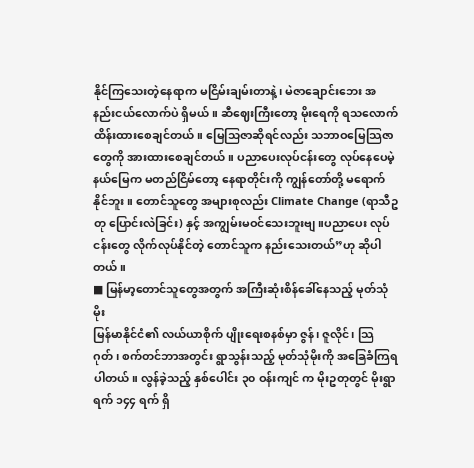နိုင်ကြသေးတဲ့နေရာက မငြိမ်းချမ်းတာနဲ့၊ မဲဇာချောင်းဘေး အနည်းငယ်လောက်ပဲ ရှိမယ်။ ဆီဈေးကြီးတော့ မိုးရေကို ရသလောက် ထိန်းထားစေချင်တယ်။ မြေသြဇာဆိုရင်လည်း သဘာဝမြေသြဇာတွေကို အားထားစေချင်တယ်။ ပညာပေးလုပ်ငန်းတွေ လုပ်နေပေမဲ့ နယ်မြေက မတည်ငြိမ်တော့ နေရာတိုင်းကို ကျွန်တော်တို့ မရောက်နိုင်ဘူး။ တောင်သူတွေ အများစုလည်း Climate Change (ရာသီဥတု ပြောင်းလဲခြင်း) နှင့် အကျွမ်းမဝင်သေးဘူးဗျ ။ပညာပေး လုပ်ငန်းတွေ လိုက်လုပ်နိုင်တဲ့ တောင်သူက နည်းသေးတယ်”ဟု ဆိုပါတယ်။
■ မြန်မာ့တောင်သူတွေအတွက် အကြီးဆုံးစိန်ခေါ်နေသည့် မုတ်သုံမိုး
မြန်မာနိုင်ငံ၏ လယ်ယာစိုက် ပျိုးရေးစနစ်မှာ ဇွန်၊ ဇူလိုင်၊ သြဂုတ်၊ စက်တင်ဘာအတွင်း ရွာသွန်းသည့် မုတ်သုံမိုးကို အခြေခံကြရပါတယ်။ လွန်ခဲ့သည့် နှစ်ပေါင်း ၃၀ ဝန်းကျင် က မိုးဥတုတွင် မိုးရွာရက် ၁၄၄ ရက် ရှိ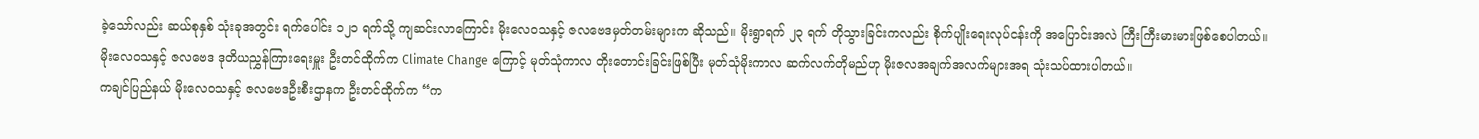ခဲ့သော်လည်း ဆယ်စုနှစ် သုံးခုအတွင်း ရက်ပေါင်း ၁၂၁ ရက်သို့ ကျဆင်းလာကြောင်း မိုးလေဝသနှင့် ဇလဗေဒမှတ်တမ်းများက ဆိုသည်။ မိုးရွာရက် ၂၃ ရက် တိုသွားခြင်းကလည်း စိုက်ပျိုးရေးလုပ်ငန်းကို အပြောင်းအလဲ ကြီးကြီးမားမားဖြစ်စေပါတယ်။
မိုးလေဝသနှင့် ဇလဗေဒ ဒုတိယညွှန်ကြားရေးမှူး ဦးတင်ထိုက်က Climate Change ကြောင့် မုတ်သုံကာလ တိုးတောင်းခြင်းဖြစ်ပြီး မုတ်သုံမိုးကာလ ဆက်လက်တိုမည်ဟု မိုးဇလအချက်အလက်များအရ သုံးသပ်ထားပါတယ်။
ကချင်ပြည်နယ် မိုးလေဝသနှင့် ဇလဗေဒဦးစီးဌာနက ဦးတင်ထိုက်က “က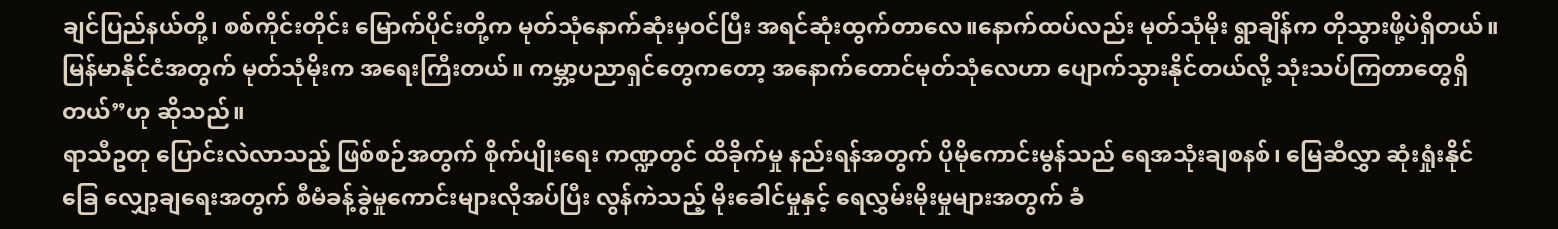ချင်ပြည်နယ်တို့၊ စစ်ကိုင်းတိုင်း မြောက်ပိုင်းတို့က မုတ်သုံနောက်ဆုံးမှဝင်ပြီး အရင်ဆုံးထွက်တာလေ။နောက်ထပ်လည်း မုတ်သုံမိုး ရွာချိန်က တိုသွားဖို့ပဲရှိတယ်။ မြန်မာနိုင်ငံအတွက် မုတ်သုံမိုးက အရေးကြီးတယ်။ ကမ္ဘာ့ပညာရှင်တွေကတော့ အနောက်တောင်မုတ်သုံလေဟာ ပျောက်သွားနိုင်တယ်လို့ သုံးသပ်ကြတာတွေရှိတယ်”ဟု ဆိုသည်။
ရာသီဥတု ပြောင်းလဲလာသည့် ဖြစ်စဉ်အတွက် စိုက်ပျိုးရေး ကဏ္ဍတွင် ထိခိုက်မှု နည်းရန်အတွက် ပိုမိုကောင်းမွန်သည် ရေအသုံးချစနစ်၊ မြေဆီလွှာ ဆုံးရှုံးနိုင်ခြေ လျှော့ချရေးအတွက် စီမံခန့်ခွဲမှုကောင်းများလိုအပ်ပြီး လွန်ကဲသည့် မိုးခေါင်မှုနှင့် ရေလွှမ်းမိုးမှုများအတွက် ခံ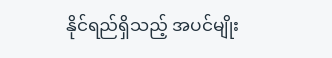နိုင်ရည်ရှိသည့် အပင်မျိုး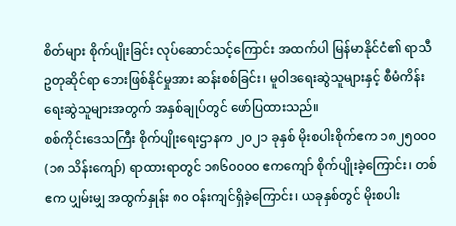စိတ်များ စိုက်ပျိုးခြင်း လုပ်ဆောင်သင့်ကြောင်း အထက်ပါ မြန်မာနိုင်ငံ၏ ရာသီဥတုဆိုင်ရာ ဘေးဖြစ်နိုင်မှုအား ဆန်းစစ်ခြင်း၊ မူဝါဒရေးဆွဲသူများနှင့် စီမံကိန်းရေးဆွဲသူများအတွက် အနှစ်ချုပ်တွင် ဖော်ပြထားသည်။
စစ်ကိုင်းဒေသကြီး စိုက်ပျိုးရေးဌာနက ၂၀၂၁ ခုနှစ် မိုးစပါးစိုက်ဧက ၁၈၂၅၀၀၀ (၁၈ သိန်းကျော်) ရာထားရာတွင် ၁၈၆၀၀၀၀ ဧကကျော် စိုက်ပျိုးခဲ့ကြောင်း၊ တစ်ဧက ပျှမ်းမျှ အထွက်နှုန်း ၈၀ ဝန်းကျင်ရှိခဲ့ကြောင်း၊ ယခုနှစ်တွင် မိုးစပါး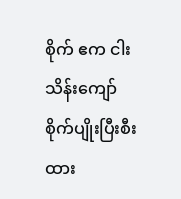စိုက် ဧက ငါးသိန်းကျော် စိုက်ပျိုးပြီးစီးထား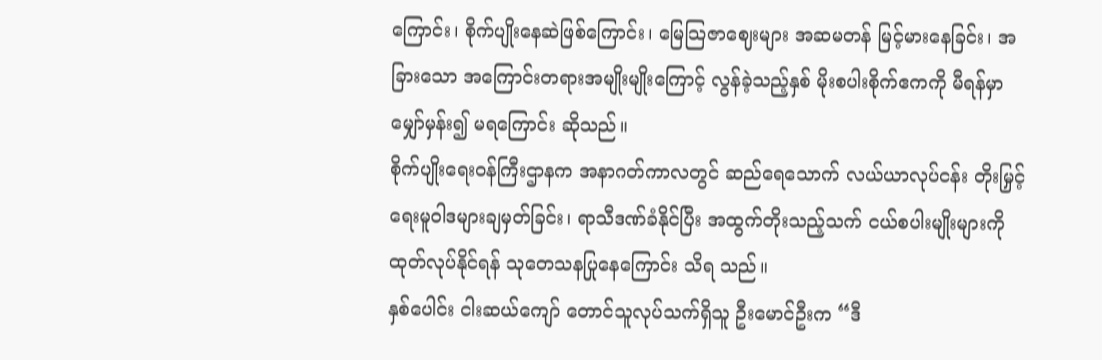ကြောင်း၊ စိုက်ပျိုးနေဆဲဖြစ်ကြောင်း၊ မြေသြဇာဈေးများ အဆမတန် မြင့်မားနေခြင်း၊ အခြားသော အကြောင်းတရားအမျိုးမျိုးကြောင့် လွန်ခဲ့သည့်နှစ် မိုးစပါးစိုက်ဧကကို မီရန်မှာ မျှော်မှန်း၍ မရကြောင်း ဆိုသည်။
စိုက်ပျိုးရေးဝန်ကြီးဌာနက အနာဂတ်ကာလတွင် ဆည်ရေသောက် လယ်ယာလုပ်ငန်း တိုးမြှင့်ရေးမူဝါဒများချမှတ်ခြင်း၊ ရာသီဒဏ်ခံနိုင်ပြီး အထွက်တိုးသည့်သက် ငယ်စပါးမျိုးများကို ထုတ်လုပ်နိုင်ရန် သုတေသနပြုနေကြောင်း သိရ သည်။
နှစ်ပေါင်း ငါးဆယ်ကျော် တောင်သူလုပ်သက်ရှိသူ ဦးမောင်ဦးက “ဒီ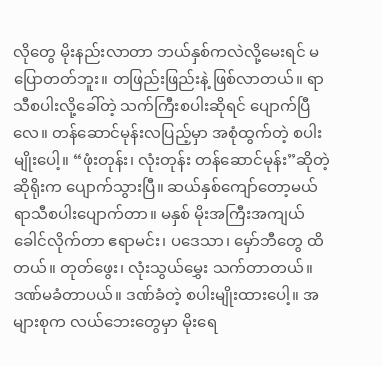လိုတွေ မိုးနည်းလာတာ ဘယ်နှစ်ကလဲလို့မေးရင် မပြောတတ်ဘူး။ တဖြည်းဖြည်းနဲ့ ဖြစ်လာတယ်။ ရာသီစပါးလို့ခေါ်တဲ့ သက်ကြီးစပါးဆိုရင် ပျောက်ပြီလေ။ တန်ဆောင်မုန်းလပြည့်မှာ အစုံထွက်တဲ့ စပါးမျိုးပေါ့။ “ဖုံးတုန်း၊ လုံးတုန်း တန်ဆောင်မုန်း”ဆိုတဲ့ ဆိုရိုးက ပျောက်သွားပြီ။ ဆယ်နှစ်ကျော်တော့မယ် ရာသီစပါးပျောက်တာ။ မနှစ် မိုးအကြီးအကျယ် ခေါင်လိုက်တာ ဧရာမင်း၊ ပဒေသာ၊ မှော်ဘီတွေ ထိတယ်။ တုတ်ဖွေး၊ လုံးသွယ်မွှေး သက်တာတယ်။ ဒဏ်မခံတာပယ်။ ဒဏ်ခံတဲ့ စပါးမျိုးထားပေါ့။ အများစုက လယ်ဘေးတွေမှာ မိုးရေ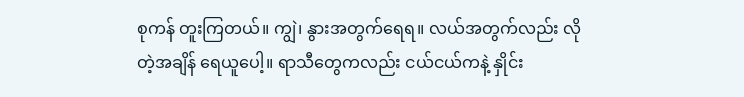စုကန် တူးကြတယ်။ ကျွဲ၊ နွားအတွက်ရေရ။ လယ်အတွက်လည်း လိုတဲ့အချိန် ရေယူပေါ့။ ရာသီတွေကလည်း ငယ်ငယ်ကနဲ့ နှိုင်း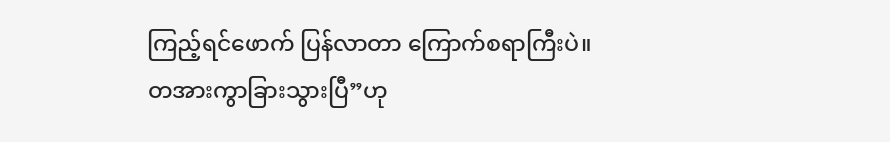ကြည့်ရင်ဖောက် ပြန်လာတာ ကြောက်စရာကြီးပဲ။ တအားကွာခြားသွားပြီ”ဟု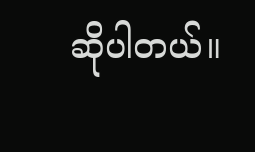ဆိုပါတယ်။